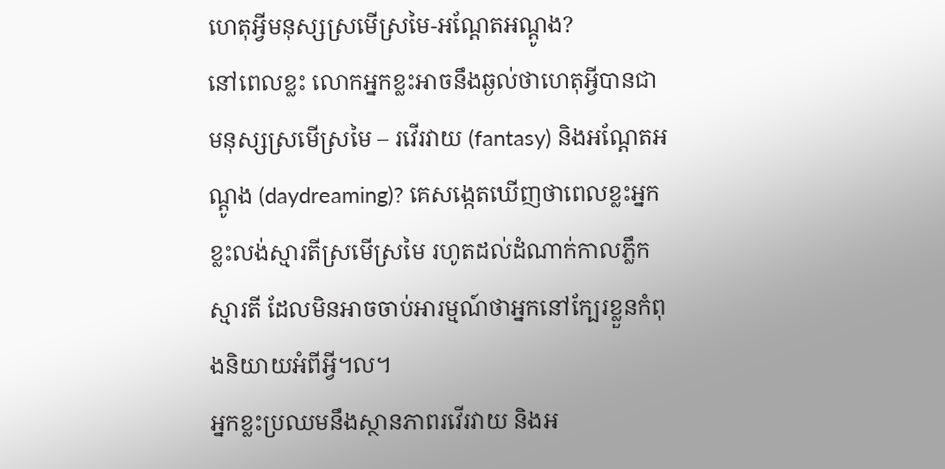ហេតុអ្វីមនុស្សស្រមើស្រមៃ-អណ្ដែតអណ្ដូង?
នៅពេលខ្លះ លោកអ្នកខ្លះអាចនឹងឆ្ងល់ថាហេតុអ្វីបានជាមនុស្សស្រមើស្រមៃ – រវើរវាយ (fantasy) និងអណ្ដែតអណ្ដូង (daydreaming)? គេសង្កេតឃើញថាពេលខ្លះអ្នកខ្លះលង់ស្មារតីស្រមើស្រមៃ រហូតដល់ដំណាក់កាលភ្លឹកស្មារតី ដែលមិនអាចចាប់អារម្មណ៍ថាអ្នកនៅក្បែរខ្លួនកំពុងនិយាយអំពីអ្វី។ល។
អ្នកខ្លះប្រឈមនឹងស្ថានភាពរវើរវាយ និងអ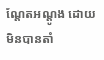ណ្ដែតអណ្ដូង ដោយមិនបានតាំ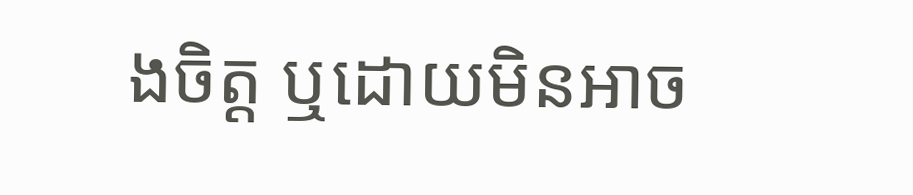ងចិត្ត ឬដោយមិនអាច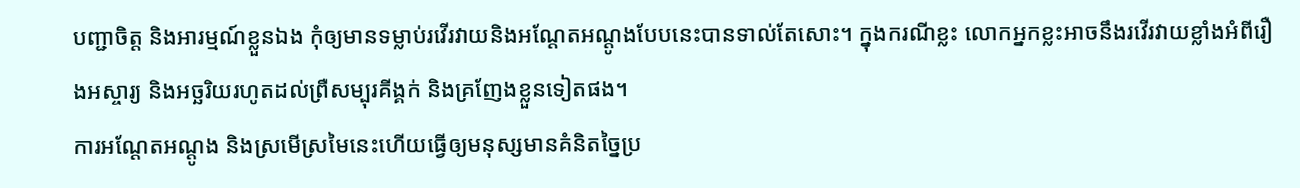បញ្ជាចិត្ត និងអារម្មណ៍ខ្លួនឯង កុំឲ្យមានទម្លាប់រវើរវាយនិងអណ្ដែតអណ្ដូងបែបនេះបានទាល់តែសោះ។ ក្នុងករណីខ្លះ លោកអ្នកខ្លះអាចនឹងរវើរវាយខ្លាំងអំពីរឿងអស្ចារ្យ និងអច្ឆរិយរហូតដល់ព្រឺសម្បុរគីង្គក់ និងគ្រញែងខ្លួនទៀតផង។
ការអណ្ដែតអណ្ដូង និងស្រមើស្រមៃនេះហើយធ្វើឲ្យមនុស្សមានគំនិតច្នៃប្រ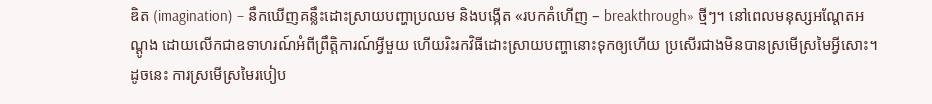ឌិត (imagination) – នឹកឃើញគន្លឹះដោះស្រាយបញ្ហាប្រឈម និងបង្កើត «របកគំហើញ – breakthrough» ថ្មីៗ។ នៅពេលមនុស្សអណ្ដែតអណ្ដូង ដោយលើកជាឧទាហរណ៍អំពីព្រឹត្តិការណ៍អ្វីមួយ ហើយរិះរកវិធីដោះស្រាយបញ្ហានោះទុកឲ្យហើយ ប្រសើរជាងមិនបានស្រមើស្រមៃអ្វីសោះ។ ដូចនេះ ការស្រមើស្រមៃរបៀប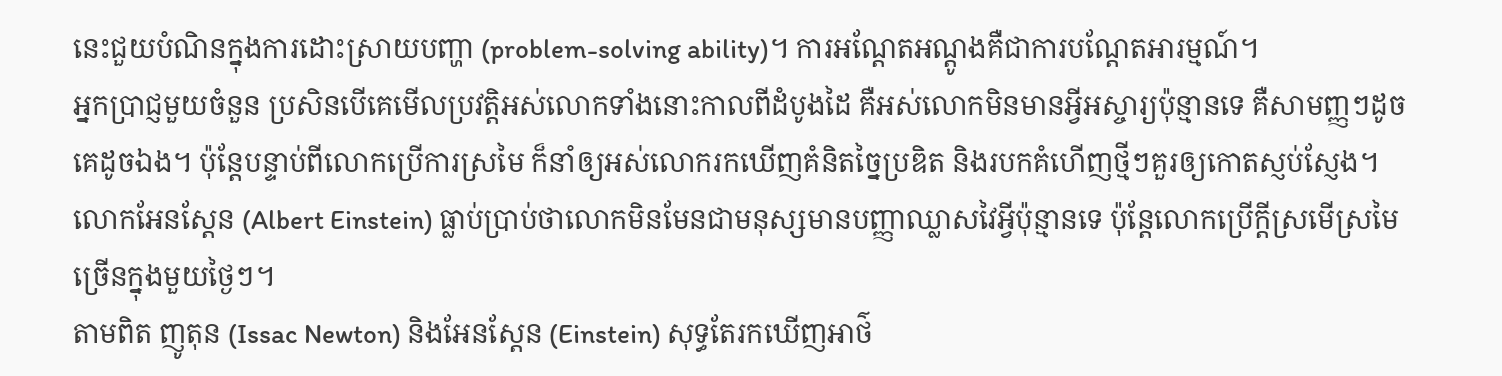នេះជួយបំណិនក្នុងការដោះស្រាយបញ្ហា (problem-solving ability)។ ការអណ្ដែតអណ្ដូងគឺជាការបណ្ដែតអារម្មណ៍។
អ្នកប្រាជ្ញមួយចំនួន ប្រសិនបើគេមើលប្រវត្តិអស់លោកទាំងនោះកាលពីដំបូងដៃ គឺអស់លោកមិនមានអ្វីអស្ចារ្យប៉ុន្មានទេ គឺសាមញ្ញៗដូចគេដូចឯង។ ប៉ុន្តែបន្ទាប់ពីលោកប្រើការស្រមៃ ក៏នាំឲ្យអស់លោករកឃើញគំនិតច្នៃប្រឌិត និងរបកគំហើញថ្មីៗគួរឲ្យកោតស្ញប់ស្ញែង។ លោកអែនស្តែន (Albert Einstein) ធ្លាប់ប្រាប់ថាលោកមិនមែនជាមនុស្សមានបញ្ញាឈ្លាសវៃអ្វីប៉ុន្មានទេ ប៉ុន្តែលោកប្រើក្ដីស្រមើស្រមៃច្រើនក្នុងមួយថ្ងៃៗ។
តាមពិត ញូតុន (Issac Newton) និងអែនស្តែន (Einstein) សុទ្ធតែរកឃើញអាថ៌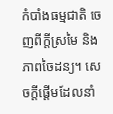កំបាំងធម្មជាតិ ចេញពីក្ដីស្រមៃ និងភាពចៃដន្យ។ សេចក្ដីផ្ដើមដែលនាំ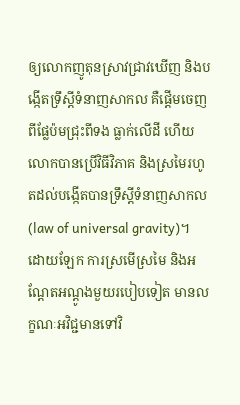ឲ្យលោកញូតុនស្រាវជ្រាវឃើញ និងបង្កើតទ្រឹស្ដីទំនាញសាកល គឺផ្ដើមចេញពីផ្លែប៉មជ្រុះពីទង ធ្លាក់លើដី ហើយលោកបានប្រើវិធីវិភាគ និងស្រមៃរហូតដល់បង្កើតបានទ្រឹស្ដីទំនាញសាកល (law of universal gravity)។
ដោយឡែក ការស្រមើស្រមៃ និងអណ្ដែតអណ្ដូងមួយរបៀបទៀត មានលក្ខណៈអវិជ្ជមានទៅវិ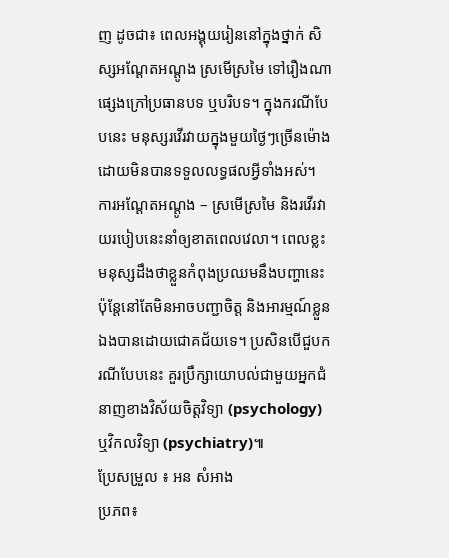ញ ដូចជា៖ ពេលអង្គុយរៀននៅក្នុងថ្នាក់ សិស្សអណ្ដែតអណ្ដូង ស្រមើស្រមៃ ទៅរឿងណាផ្សេងក្រៅប្រធានបទ ឬបរិបទ។ ក្នុងករណីបែបនេះ មនុស្សរវើរវាយក្នុងមួយថ្ងៃៗច្រើនម៉ោងដោយមិនបានទទួលលទ្ធផលអ្វីទាំងអស់។
ការអណ្ដែតអណ្ដូង – ស្រមើស្រមៃ និងរវើរវាយរបៀបនេះនាំឲ្យខាតពេលវេលា។ ពេលខ្លះ មនុស្សដឹងថាខ្លួនកំពុងប្រឈមនឹងបញ្ហានេះ ប៉ុន្តែនៅតែមិនអាចបញ្ជាចិត្ត និងអារម្មណ៍ខ្លួនឯងបានដោយជោគជ័យទេ។ ប្រសិនបើជួបករណីបែបនេះ គួរប្រឹក្សាយោបល់ជាមួយអ្នកជំនាញខាងវិស័យចិត្តវិទ្យា (psychology) ឬវិកលវិទ្យា (psychiatry)៕
ប្រែសម្រួល ៖ អន សំអាង
ប្រភព៖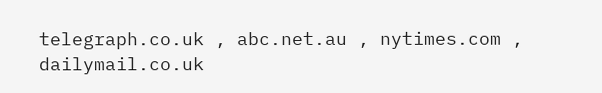telegraph.co.uk , abc.net.au , nytimes.com , dailymail.co.uk